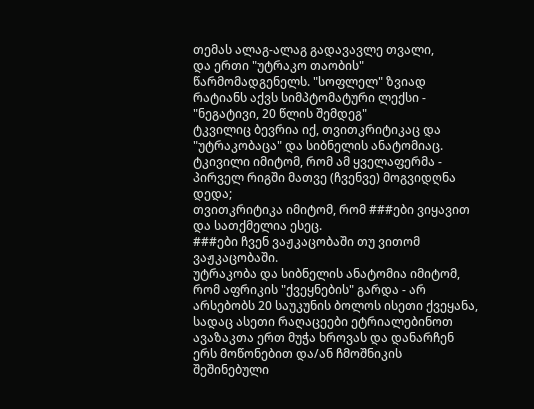თემას ალაგ-ალაგ გადავავლე თვალი,
და ერთი "უტრაკო თაობის" წარმომადგენელს. "სოფლელ" ზვიად რატიანს აქვს სიმპტომატური ლექსი - "ნეგატივი, 20 წლის შემდეგ"
ტკვილიც ბევრია იქ, თვითკრიტიკაც და "უტრაკობაცა" და სიბნელის ანატომიაც.
ტკივილი იმიტომ, რომ ამ ყველაფერმა - პირველ რიგში მათვე (ჩვენვე) მოგვიდღნა დედა;
თვითკრიტიკა იმიტომ, რომ ###ები ვიყავით და სათქმელია ესეც.
###ები ჩვენ ვაჟკაცობაში თუ ვითომ ვაჟკაცობაში.
უტრაკობა და სიბნელის ანატომია იმიტომ, რომ აფრიკის "ქვეყნების" გარდა - არ არსებობს 20 საუკუნის ბოლოს ისეთი ქვეყანა, სადაც ასეთი რაღაცეები ეტრიალებინოთ ავაზაკთა ერთ მუჭა ხროვას და დანარჩენ ერს მოწონებით და/ან ჩმოშნიკის შეშინებული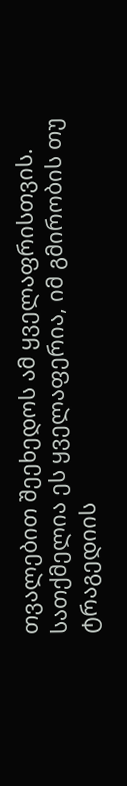თვალებით შეეხედოს ამ ყველაფრისთვის.
სათქმელია ეს ყველაფერია, იმ გმირობის თუ ტრაგედიის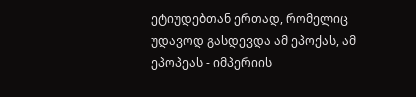ეტიუდებთან ერთად, რომელიც უდავოდ გასდევდა ამ ეპოქას, ამ ეპოპეას - იმპერიის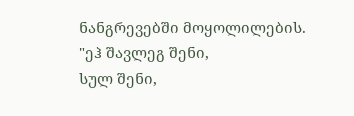ნანგრევებში მოყოლილების.
"ეჰ შავლეგ შენი,
სულ შენი,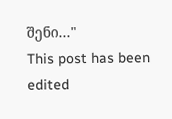შენი..."
This post has been edited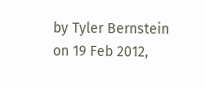by Tyler Bernstein on 19 Feb 2012,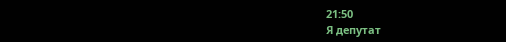21:50
Я депутат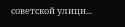советской улици...